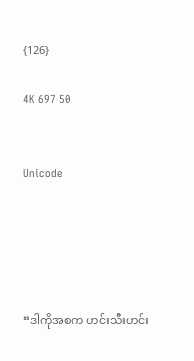{126}

4K 697 50


Unicode





“ဒါကိုအစက ဟင်းသီးဟင်း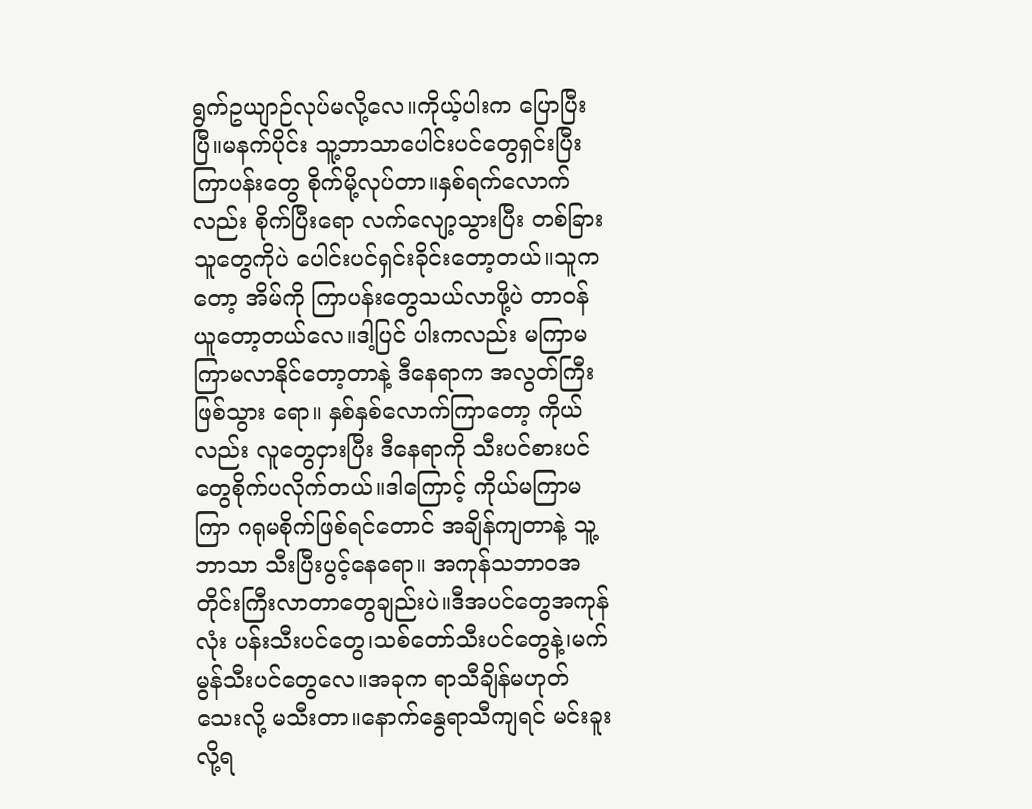ရွက်ဥယျာဉ်လုပ်မလို့လေ။ကိုယ့်ပါးက ပြောပြီးပြီ။မနက်ပိုင်း သူ့ဘာသာပေါင်းပင်တွေရှင်းပြီး ကြာပန်းတွေ စိုက်မို့လုပ်တာ။နှစ်ရက်လောက်လည်း စိုက်ပြီးရော လက်လျော့သွားပြီး တစ်ခြားသူတွေကိုပဲ ပေါင်းပင်ရှင်းခိုင်းတော့တယ်။သူကတော့ အိမ်ကို ကြာပန်းတွေသယ်လာဖို့ပဲ တာဝန်ယူတော့တယ်လေ။ဒါ့ပြင် ပါးကလည်း မကြာမကြာမလာနိုင်တော့တာနဲ့ ဒီနေရာက အလွတ်ကြီးဖြစ်သွား ရော။ နှစ်နှစ်လောက်ကြာတော့ ကိုယ်လည်း လူတွေငှားပြီး ဒီနေရာကို သီးပင်စားပင်တွေစိုက်ပလိုက်တယ်။ဒါကြောင့် ကိုယ်မကြာမကြာ ဂရုမစိုက်ဖြစ်ရင်တောင် အချိန်ကျတာနဲ့ သူ့ဘာသာ သီးပြီးပွင့်နေရော။ အကုန်သဘာဝအတိုင်းကြီးလာတာတွေချည်းပဲ။ဒီအပင်တွေအကုန်လုံး ပန်းသီးပင်တွေ၊သစ်တော်သီးပင်တွေနဲ့၊မက်မွန်သီးပင်တွေလေ။အခုက ရာသီချိန်မဟုတ်သေးလို့ မသီးတာ။နောက်နွေရာသီကျရင် မင်းခူးလို့ရ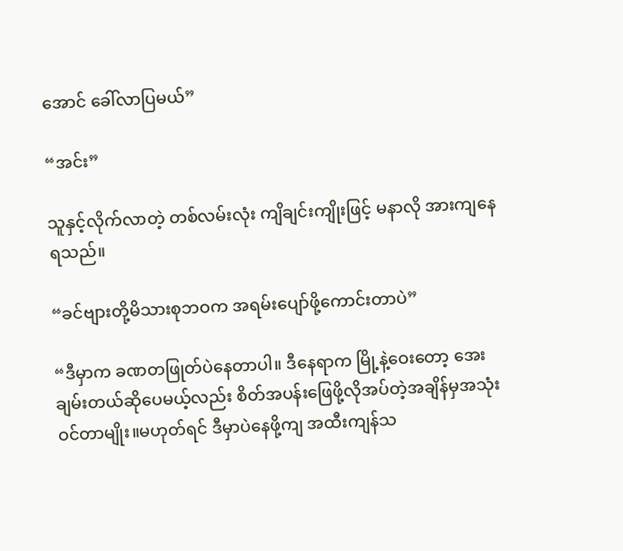အောင် ခေါ်လာပြမယ်”

“အင်း”

သူနှင့်လိုက်လာတဲ့ တစ်လမ်းလုံး ကျိချင်းကျိုးဖြင့် မနာလို အားကျနေရသည်။

“ခင်ဗျားတို့မိသားစုဘဝက အရမ်းပျော်ဖို့ကောင်းတာပဲ”

“ဒီမှာက ခဏတဖြုတ်ပဲနေတာပါ။ ဒီနေရာက မြို့နဲ့ဝေးတော့ အေးချမ်းတယ်ဆိုပေမယ့်လည်း စိတ်အပန်းဖြေဖို့လိုအပ်တဲ့အချိန်မှအသုံးဝင်တာမျိုး။မဟုတ်ရင် ဒီမှာပဲနေဖို့ကျ အထီးကျန်သ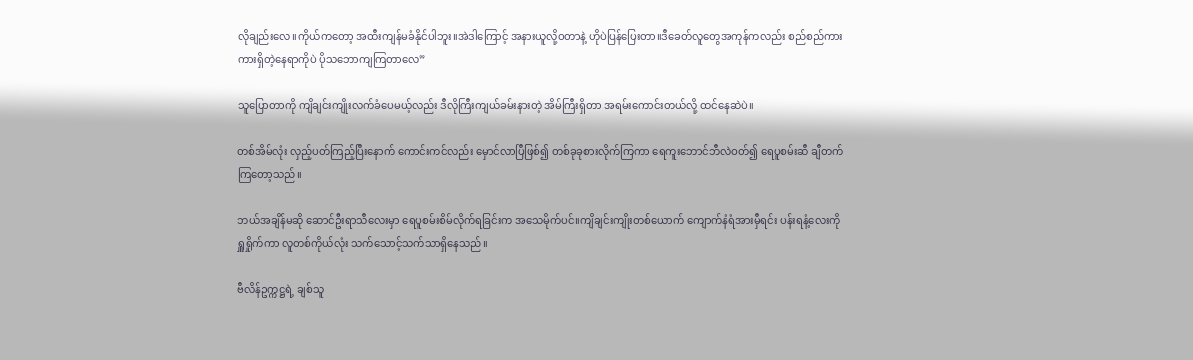လိုချည်းလေ။ကိုယ်ကတော့ အထီးကျန်မခံနိုင်ပါဘူး။အဲဒါကြောင့် အနားယူလို့ဝတာနဲ့ ဟိုပဲပြန်ပြေးတာ။ဒီခေတ်လူတွေအကုန်ကလည်း စည်စည်ကားကားရှိတဲ့နေရာကိုပဲ ပိုသဘောကျကြတာလေ”

သူပြောတာကို ကျိချင်းကျိုးလက်ခံပေမယ့်လည်း ဒီလိုကြီးကျယ်ခမ်းနားတဲ့ အိမ်ကြီးရှိတာ အရမ်းကောင်းတယ်လို့ ထင်နေဆဲပဲ။

တစ်အိမ်လုံး လှည့်ပတ်ကြည့်ပြီးနောက် ကောင်းကင်လည်း မှောင်လာပြီဖြစ်၍ တစ်ခုခုစားလိုက်ကြကာ ရေကူးဘောင်ဘီလဲဝတ်၍ ရေပူစမ်းဆီ ချီတက်ကြတော့သည်။

ဘယ်အချိန်မဆို ဆောင်ဦးရာသီလေးမှာ ရေပူစမ်းစိမ်လိုက်ရခြင်းက အသေမိုက်ပင်။ကျိချင်းကျိုးတစ်ယောက် ကျောက်နံရံအားမှီရင်း ပန်းရနံ့လေးကို ရှူရှိုက်ကာ လူတစ်ကိုယ်လုံး သက်သောင့်သက်သာရှိနေသည်။

ဗီလိန်ဥက္ကဋ္ဌရဲ့ ချစ်သူ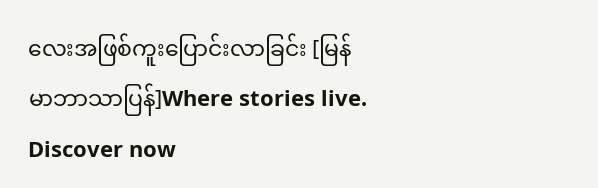လေးအဖြစ်ကူးပြောင်းလာခြင်း [မြန်မာဘာသာပြန်]Where stories live. Discover now